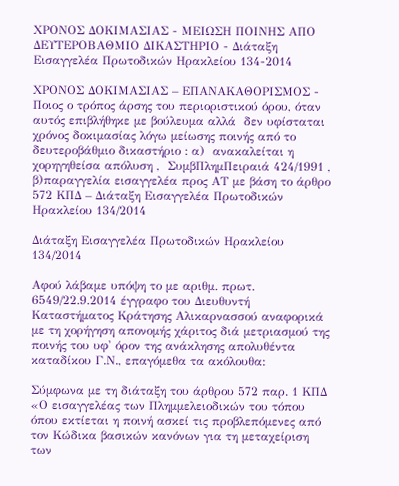ΧΡΟΝΟΣ ΔΟΚΙΜΑΣΙΑΣ - ΜΕΙΩΣΗ ΠΟΙΝΗΣ ΑΠΟ ΔΕΥΤΕΡΟΒΑΘΜΙΟ ΔΙΚΑΣΤΗΡΙΟ - Διάταξη Εισαγγελέα Πρωτοδικών Ηρακλείου 134-2014

ΧΡΟΝΟΣ ΔΟΚΙΜΑΣΙΑΣ – ΕΠΑΝΑΚΑΘΟΡΙΣΜΟΣ - Ποιος ο τρόπος άρσης του περιοριστικού όρου, όταν αυτός επιβλήθηκε με βούλευμα αλλά  δεν υφίσταται χρόνος δοκιμασίας λόγω μείωσης ποινής από το δευτεροβάθμιο δικαστήριο : α)  ανακαλείται η χορηγηθείσα απόλυση ,  ΣυμβΠλημΠειραιά 424/1991 , β)παραγγελία εισαγγελέα προς ΑΤ με βάση το άρθρο 572 ΚΠΔ – Διάταξη Εισαγγελέα Πρωτοδικών Ηρακλείου 134/2014

Διάταξη Εισαγγελέα Πρωτοδικών Ηρακλείου 134/2014

Αφού λάβαμε υπόψη το με αριθμ. πρωτ. 6549/22.9.2014 έγγραφο του Διευθυντή Καταστήματος Κράτησης Αλικαρνασσού αναφορικά με τη χορήγηση απονομής χάριτος διά μετριασμού της ποινής του υφ' όρον της ανάκλησης απολυθέντα καταδίκου Γ.Ν., επαγόμεθα τα ακόλουθα:

Σύμφωνα με τη διάταξη του άρθρου 572 παρ. 1 ΚΠΔ «Ο εισαγγελέας των Πλημμελειοδικών του τόπου όπου εκτίεται η ποινή ασκεί τις προβλεπόμενες από τον Κώδικα βασικών κανόνων για τη μεταχείριση των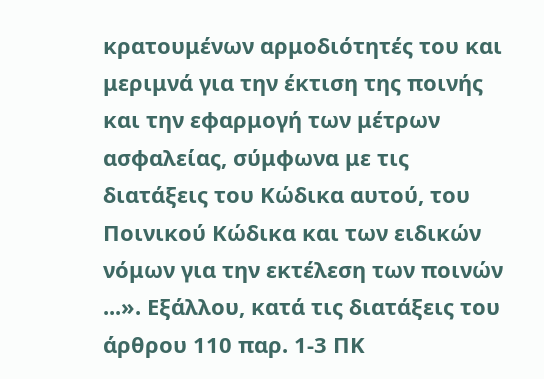κρατουμένων αρμοδιότητές του και μεριμνά για την έκτιση της ποινής και την εφαρμογή των μέτρων ασφαλείας, σύμφωνα με τις διατάξεις του Κώδικα αυτού, του Ποινικού Κώδικα και των ειδικών νόμων για την εκτέλεση των ποινών ...». Εξάλλου, κατά τις διατάξεις του άρθρου 110 παρ. 1-3 ΠΚ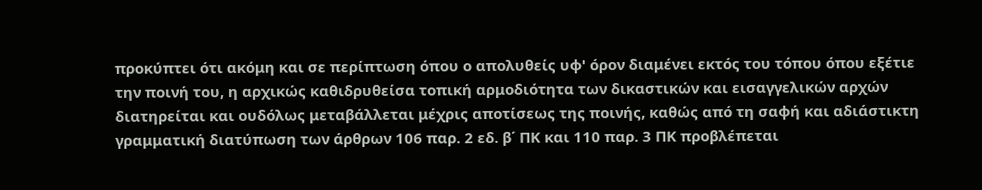προκύπτει ότι ακόμη και σε περίπτωση όπου ο απολυθείς υφ' όρον διαμένει εκτός του τόπου όπου εξέτιε την ποινή του, η αρχικώς καθιδρυθείσα τοπική αρμοδιότητα των δικαστικών και εισαγγελικών αρχών διατηρείται και ουδόλως μεταβάλλεται μέχρις αποτίσεως της ποινής, καθώς από τη σαφή και αδιάστικτη γραμματική διατύπωση των άρθρων 106 παρ. 2 εδ. β΄ ΠΚ και 110 παρ. 3 ΠΚ προβλέπεται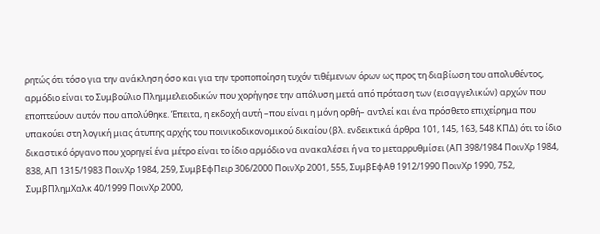ρητώς ότι τόσο για την ανάκληση όσο και για την τροποποίηση τυχόν τιθέμενων όρων ως προς τη διαβίωση του απολυθέντος, αρμόδιο είναι το Συμβούλιο Πλημμελειοδικών που χορήγησε την απόλυση μετά από πρόταση των (εισαγγελικών) αρχών που εποπτεύουν αυτόν που απολύθηκε. Έπειτα, η εκδοχή αυτή –που είναι η μόνη ορθή– αντλεί και ένα πρόσθετο επιχείρημα που υπακούει στη λογική μιας άτυπης αρχής του ποινικοδικονομικού δικαίου (βλ. ενδεικτικά άρθρα 101, 145, 163, 548 ΚΠΔ) ότι το ίδιο δικαστικό όργανο που χορηγεί ένα μέτρο είναι το ίδιο αρμόδιο να ανακαλέσει ή να το μεταρρυθμίσει (ΑΠ 398/1984 ΠοινΧρ 1984, 838, ΑΠ 1315/1983 ΠοινΧρ 1984, 259, ΣυμβΕφΠειρ 306/2000 ΠοινΧρ 2001, 555, ΣυμβΕφΑθ 1912/1990 ΠοινΧρ 1990, 752, ΣυμβΠλημΧαλκ 40/1999 ΠοινΧρ 2000,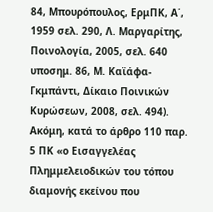84, Μπουρόπουλος, ΕρμΠΚ, Α΄, 1959 σελ. 290, Λ. Μαργαρίτης, Ποινολογία, 2005, σελ. 640 υποσημ. 86, Μ. Καϊάφα-Γκμπάντι, Δίκαιο Ποινικών Κυρώσεων, 2008, σελ. 494). Ακόμη, κατά το άρθρο 110 παρ. 5 ΠΚ «ο Εισαγγελέας Πλημμελειοδικών του τόπου διαμονής εκείνου που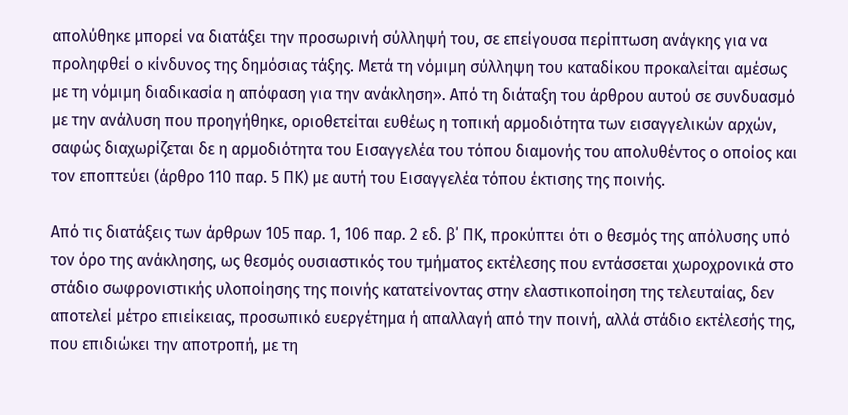απολύθηκε μπορεί να διατάξει την προσωρινή σύλληψή του, σε επείγουσα περίπτωση ανάγκης για να προληφθεί ο κίνδυνος της δημόσιας τάξης. Μετά τη νόμιμη σύλληψη του καταδίκου προκαλείται αμέσως με τη νόμιμη διαδικασία η απόφαση για την ανάκληση». Από τη διάταξη του άρθρου αυτού σε συνδυασμό με την ανάλυση που προηγήθηκε, οριοθετείται ευθέως η τοπική αρμοδιότητα των εισαγγελικών αρχών, σαφώς διαχωρίζεται δε η αρμοδιότητα του Εισαγγελέα του τόπου διαμονής του απολυθέντος ο οποίος και τον εποπτεύει (άρθρο 110 παρ. 5 ΠΚ) με αυτή του Εισαγγελέα τόπου έκτισης της ποινής.

Από τις διατάξεις των άρθρων 105 παρ. 1, 106 παρ. 2 εδ. β΄ ΠΚ, προκύπτει ότι ο θεσμός της απόλυσης υπό τον όρο της ανάκλησης, ως θεσμός ουσιαστικός του τμήματος εκτέλεσης που εντάσσεται χωροχρονικά στο στάδιο σωφρονιστικής υλοποίησης της ποινής κατατείνοντας στην ελαστικοποίηση της τελευταίας, δεν αποτελεί μέτρο επιείκειας, προσωπικό ευεργέτημα ή απαλλαγή από την ποινή, αλλά στάδιο εκτέλεσής της, που επιδιώκει την αποτροπή, με τη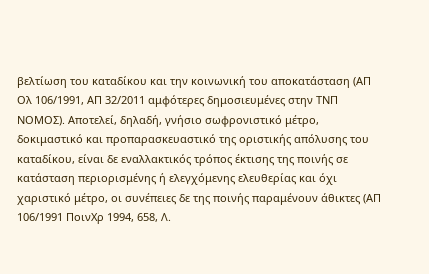βελτίωση του καταδίκου και την κοινωνική του αποκατάσταση (ΑΠ Ολ 106/1991, ΑΠ 32/2011 αμφότερες δημοσιευμένες στην ΤΝΠ ΝΟΜΟΣ). Αποτελεί, δηλαδή, γνήσιο σωφρονιστικό μέτρο, δοκιμαστικό και προπαρασκευαστικό της οριστικής απόλυσης του καταδίκου, είναι δε εναλλακτικός τρόπος έκτισης της ποινής σε κατάσταση περιορισμένης ή ελεγχόμενης ελευθερίας και όχι χαριστικό μέτρο, οι συνέπειες δε της ποινής παραμένουν άθικτες (ΑΠ 106/1991 ΠοινΧρ 1994, 658, Λ.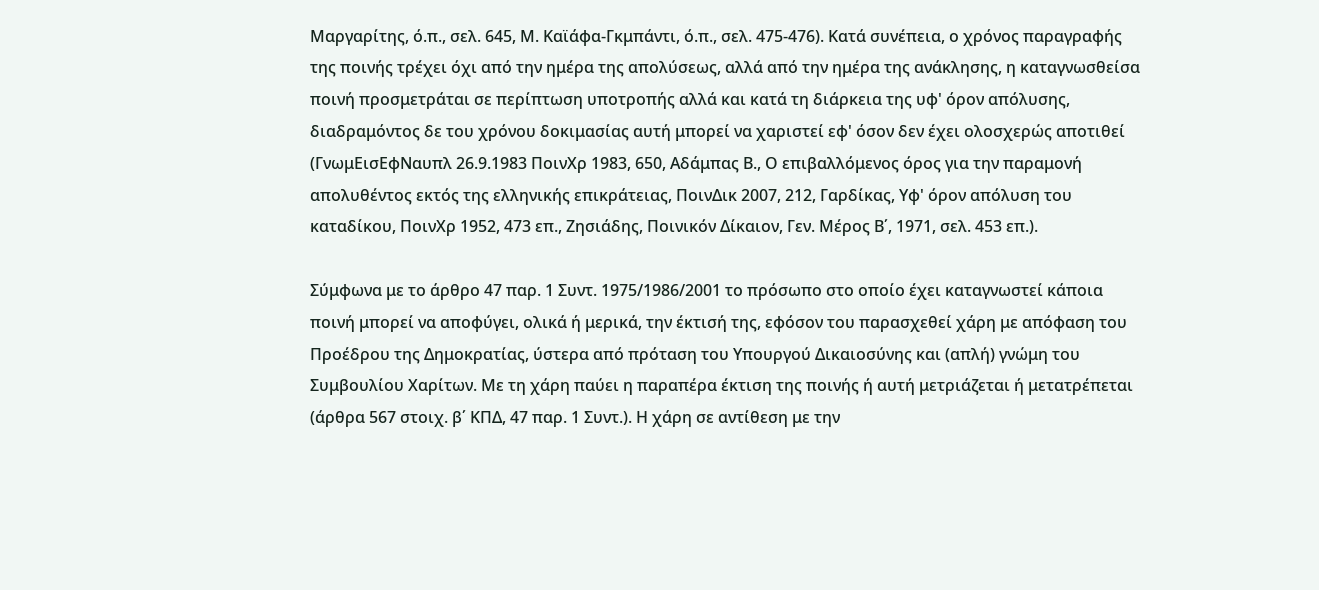Μαργαρίτης, ό.π., σελ. 645, Μ. Καϊάφα-Γκμπάντι, ό.π., σελ. 475-476). Κατά συνέπεια, ο χρόνος παραγραφής της ποινής τρέχει όχι από την ημέρα της απολύσεως, αλλά από την ημέρα της ανάκλησης, η καταγνωσθείσα ποινή προσμετράται σε περίπτωση υποτροπής αλλά και κατά τη διάρκεια της υφ' όρον απόλυσης, διαδραμόντος δε του χρόνου δοκιμασίας αυτή μπορεί να χαριστεί εφ' όσον δεν έχει ολοσχερώς αποτιθεί (ΓνωμΕισΕφΝαυπλ 26.9.1983 ΠοινΧρ 1983, 650, Αδάμπας Β., Ο επιβαλλόμενος όρος για την παραμονή απολυθέντος εκτός της ελληνικής επικράτειας, ΠοινΔικ 2007, 212, Γαρδίκας, Υφ' όρον απόλυση του καταδίκου, ΠοινΧρ 1952, 473 επ., Ζησιάδης, Ποινικόν Δίκαιον, Γεν. Μέρος Β΄, 1971, σελ. 453 επ.).

Σύμφωνα με το άρθρο 47 παρ. 1 Συντ. 1975/1986/2001 το πρόσωπο στο οποίο έχει καταγνωστεί κάποια ποινή μπορεί να αποφύγει, ολικά ή μερικά, την έκτισή της, εφόσον του παρασχεθεί χάρη με απόφαση του Προέδρου της Δημοκρατίας, ύστερα από πρόταση του Υπουργού Δικαιοσύνης και (απλή) γνώμη του Συμβουλίου Χαρίτων. Με τη χάρη παύει η παραπέρα έκτιση της ποινής ή αυτή μετριάζεται ή μετατρέπεται (άρθρα 567 στοιχ. β΄ ΚΠΔ, 47 παρ. 1 Συντ.). Η χάρη σε αντίθεση με την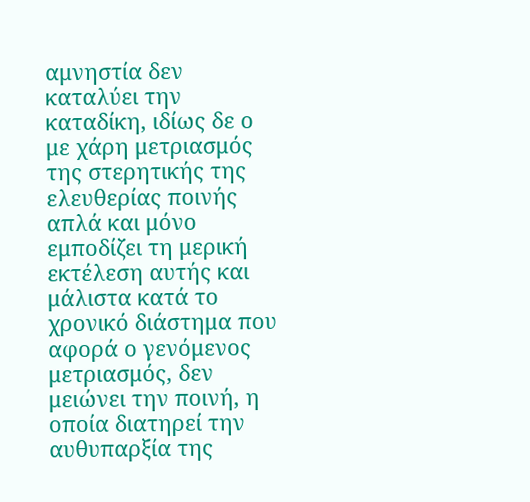αμνηστία δεν καταλύει την καταδίκη, ιδίως δε ο με χάρη μετριασμός της στερητικής της ελευθερίας ποινής απλά και μόνο εμποδίζει τη μερική εκτέλεση αυτής και μάλιστα κατά το χρονικό διάστημα που αφορά ο γενόμενος μετριασμός, δεν μειώνει την ποινή, η οποία διατηρεί την αυθυπαρξία της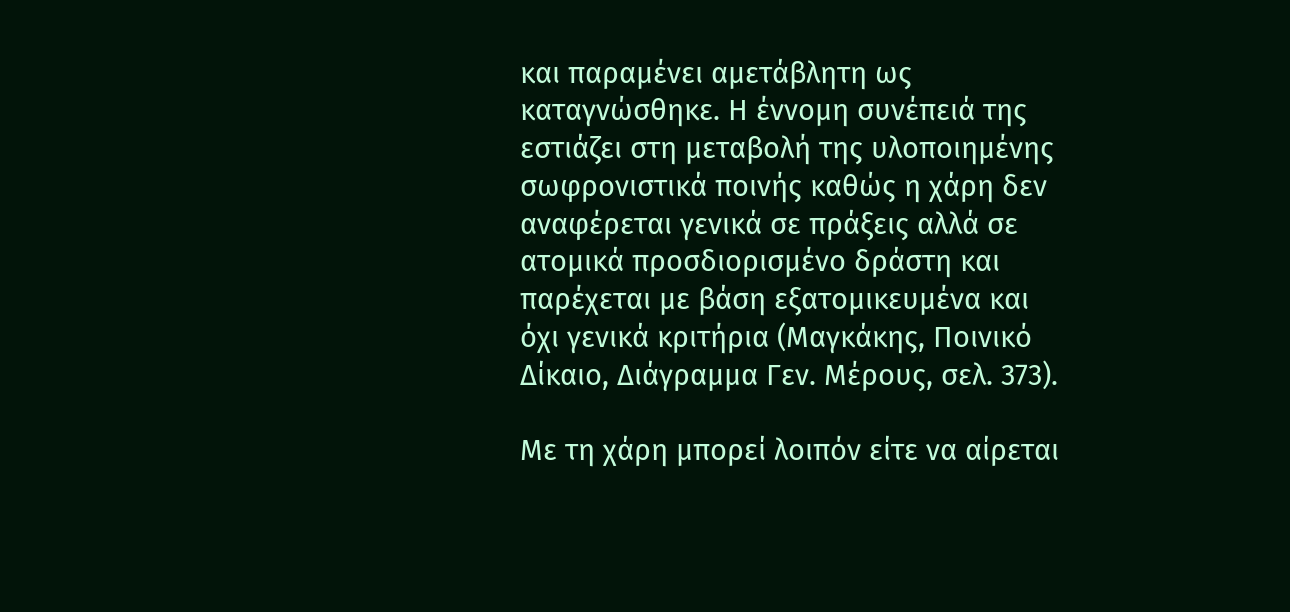και παραμένει αμετάβλητη ως καταγνώσθηκε. Η έννομη συνέπειά της εστιάζει στη μεταβολή της υλοποιημένης σωφρονιστικά ποινής καθώς η χάρη δεν αναφέρεται γενικά σε πράξεις αλλά σε ατομικά προσδιορισμένο δράστη και παρέχεται με βάση εξατομικευμένα και όχι γενικά κριτήρια (Μαγκάκης, Ποινικό Δίκαιο, Διάγραμμα Γεν. Μέρους, σελ. 373).

Με τη χάρη μπορεί λοιπόν είτε να αίρεται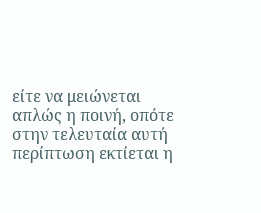είτε να μειώνεται απλώς η ποινή, οπότε στην τελευταία αυτή περίπτωση εκτίεται η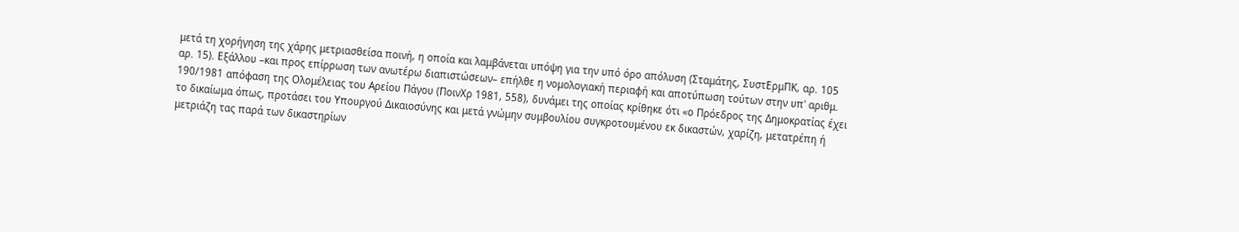μετά τη χορήγηση της χάρης μετριασθείσα ποινή, η οποία και λαμβάνεται υπόψη για την υπό όρο απόλυση (Σταμάτης, ΣυστΕρμΠΚ, αρ. 105 αρ. 15). Εξάλλου –και προς επίρρωση των ανωτέρω διαπιστώσεων– επήλθε η νομολογιακή περιαφή και αποτύπωση τούτων στην υπ' αριθμ. 190/1981 απόφαση της Ολομέλειας του Αρείου Πάγου (ΠοινΧρ 1981, 558), δυνάμει της οποίας κρίθηκε ότι «ο Πρόεδρος της Δημοκρατίας έχει το δικαίωμα όπως, προτάσει του Υπουργού Δικαιοσύνης και μετά γνώμην συμβουλίου συγκροτουμένου εκ δικαστών, χαρίζη, μετατρέπη ή μετριάζη τας παρά των δικαστηρίων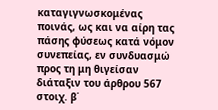καταγιγνωσκομένας ποινάς, ως και να αίρη τας πάσης φύσεως κατά νόμον συνεπείας, εν συνδυασμώ προς τη μη θιγείσαν διάταξιν του άρθρου 567 στοιχ. β΄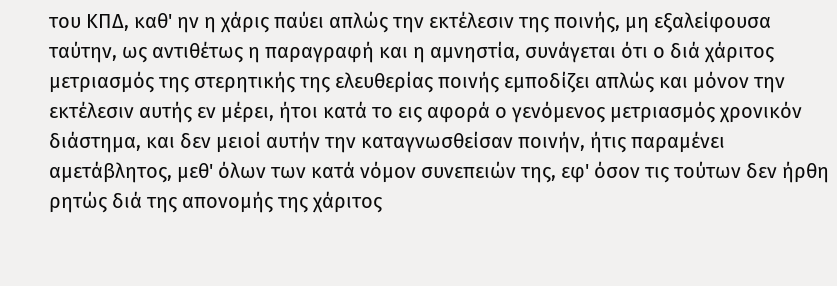του ΚΠΔ, καθ' ην η χάρις παύει απλώς την εκτέλεσιν της ποινής, μη εξαλείφουσα ταύτην, ως αντιθέτως η παραγραφή και η αμνηστία, συνάγεται ότι ο διά χάριτος μετριασμός της στερητικής της ελευθερίας ποινής εμποδίζει απλώς και μόνον την εκτέλεσιν αυτής εν μέρει, ήτοι κατά το εις αφορά ο γενόμενος μετριασμός χρονικόν διάστημα, και δεν μειοί αυτήν την καταγνωσθείσαν ποινήν, ήτις παραμένει αμετάβλητος, μεθ' όλων των κατά νόμον συνεπειών της, εφ' όσον τις τούτων δεν ήρθη ρητώς διά της απονομής της χάριτος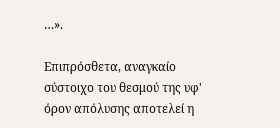…».

Επιπρόσθετα, αναγκαίο σύστοιχο του θεσμού της υφ' όρον απόλυσης αποτελεί η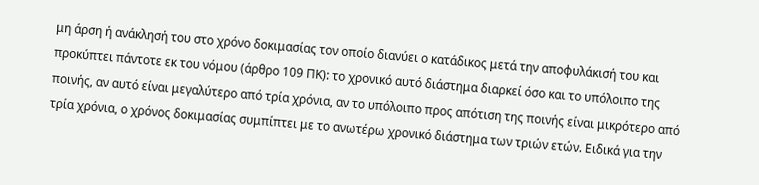μη άρση ή ανάκλησή του στο χρόνο δοκιμασίας τον οποίο διανύει ο κατάδικος μετά την αποφυλάκισή του και προκύπτει πάντοτε εκ του νόμου (άρθρο 109 ΠΚ): το χρονικό αυτό διάστημα διαρκεί όσο και το υπόλοιπο της ποινής, αν αυτό είναι μεγαλύτερο από τρία χρόνια, αν το υπόλοιπο προς απότιση της ποινής είναι μικρότερο από τρία χρόνια, ο χρόνος δοκιμασίας συμπίπτει με το ανωτέρω χρονικό διάστημα των τριών ετών. Ειδικά για την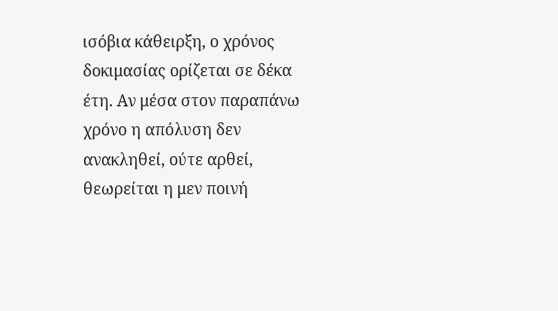ισόβια κάθειρξη, ο χρόνος δοκιμασίας ορίζεται σε δέκα έτη. Αν μέσα στον παραπάνω χρόνο η απόλυση δεν ανακληθεί, ούτε αρθεί, θεωρείται η μεν ποινή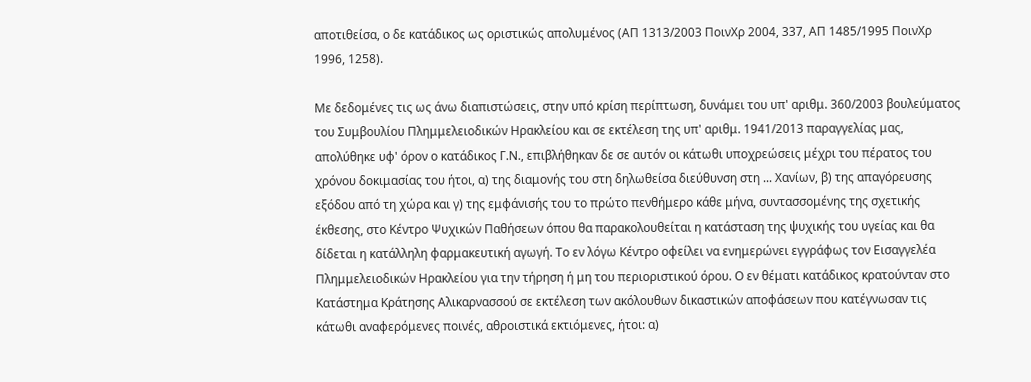αποτιθείσα, ο δε κατάδικος ως οριστικώς απολυμένος (ΑΠ 1313/2003 ΠοινΧρ 2004, 337, ΑΠ 1485/1995 ΠοινΧρ 1996, 1258).

Με δεδομένες τις ως άνω διαπιστώσεις, στην υπό κρίση περίπτωση, δυνάμει του υπ' αριθμ. 360/2003 βουλεύματος του Συμβουλίου Πλημμελειοδικών Ηρακλείου και σε εκτέλεση της υπ' αριθμ. 1941/2013 παραγγελίας μας, απολύθηκε υφ' όρον ο κατάδικος Γ.Ν., επιβλήθηκαν δε σε αυτόν οι κάτωθι υποχρεώσεις μέχρι του πέρατος του χρόνου δοκιμασίας του ήτοι, α) της διαμονής του στη δηλωθείσα διεύθυνση στη ... Χανίων, β) της απαγόρευσης εξόδου από τη χώρα και γ) της εμφάνισής του το πρώτο πενθήμερο κάθε μήνα, συντασσομένης της σχετικής έκθεσης, στο Κέντρο Ψυχικών Παθήσεων όπου θα παρακολουθείται η κατάσταση της ψυχικής του υγείας και θα δίδεται η κατάλληλη φαρμακευτική αγωγή. Το εν λόγω Κέντρο οφείλει να ενημερώνει εγγράφως τον Εισαγγελέα Πλημμελειοδικών Ηρακλείου για την τήρηση ή μη του περιοριστικού όρου. Ο εν θέματι κατάδικος κρατούνταν στο Κατάστημα Κράτησης Αλικαρνασσού σε εκτέλεση των ακόλουθων δικαστικών αποφάσεων που κατέγνωσαν τις κάτωθι αναφερόμενες ποινές, αθροιστικά εκτιόμενες, ήτοι: α)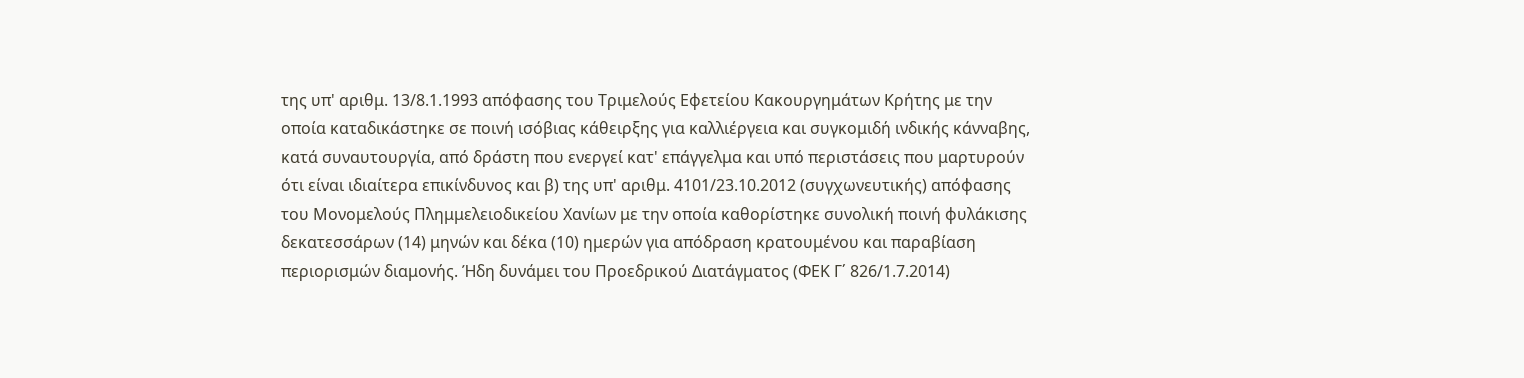της υπ' αριθμ. 13/8.1.1993 απόφασης του Τριμελούς Εφετείου Κακουργημάτων Κρήτης με την οποία καταδικάστηκε σε ποινή ισόβιας κάθειρξης για καλλιέργεια και συγκομιδή ινδικής κάνναβης, κατά συναυτουργία, από δράστη που ενεργεί κατ' επάγγελμα και υπό περιστάσεις που μαρτυρούν ότι είναι ιδιαίτερα επικίνδυνος και β) της υπ' αριθμ. 4101/23.10.2012 (συγχωνευτικής) απόφασης του Μονομελούς Πλημμελειοδικείου Χανίων με την οποία καθορίστηκε συνολική ποινή φυλάκισης δεκατεσσάρων (14) μηνών και δέκα (10) ημερών για απόδραση κρατουμένου και παραβίαση περιορισμών διαμονής. Ήδη δυνάμει του Προεδρικού Διατάγματος (ΦΕΚ Γ΄ 826/1.7.2014)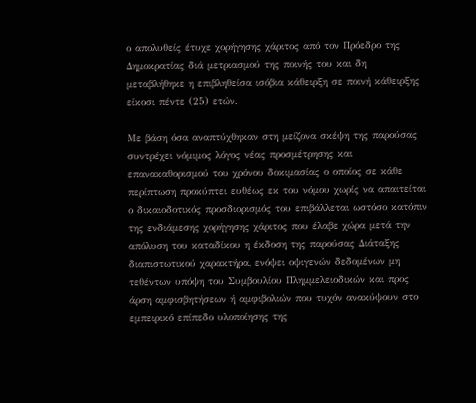ο απολυθείς έτυχε χορήγησης χάριτος από τον Πρόεδρο της Δημοκρατίας διά μετριασμού της ποινής του και δη μεταβλήθηκε η επιβληθείσα ισόβια κάθειρξη σε ποινή κάθειρξης είκοσι πέντε (25) ετών.

Με βάση όσα αναπτύχθηκαν στη μείζονα σκέψη της παρούσας συντρέχει νόμιμος λόγος νέας προσμέτρησης και επανακαθορισμού του χρόνου δοκιμασίας ο οποίος σε κάθε περίπτωση προκύπτει ευθέως εκ του νόμου χωρίς να απαιτείται ο δικαιοδοτικός προσδιορισμός του επιβάλλεται ωστόσο κατόπιν της ενδιάμεσης χορήγησης χάριτος που έλαβε χώρα μετά την απόλυση του καταδίκου η έκδοση της παρούσας Διάταξης διαπιστωτικού χαρακτήρα, ενόψει οψιγενών δεδομένων μη τεθέντων υπόψη του Συμβουλίου Πλημμελειοδικών και προς άρση αμφισβητήσεων ή αμφιβολιών που τυχόν ανακύψουν στο εμπειρικό επίπεδο υλοποίησης της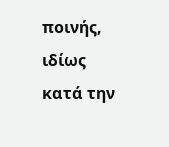ποινής, ιδίως κατά την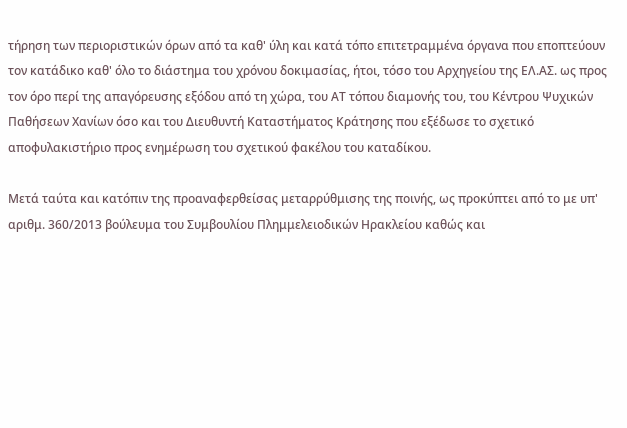τήρηση των περιοριστικών όρων από τα καθ' ύλη και κατά τόπο επιτετραμμένα όργανα που εποπτεύουν τον κατάδικο καθ' όλο το διάστημα του χρόνου δοκιμασίας, ήτοι, τόσο του Αρχηγείου της ΕΛ.ΑΣ. ως προς τον όρο περί της απαγόρευσης εξόδου από τη χώρα, του ΑΤ τόπου διαμονής του, του Κέντρου Ψυχικών Παθήσεων Χανίων όσο και του Διευθυντή Καταστήματος Κράτησης που εξέδωσε το σχετικό αποφυλακιστήριο προς ενημέρωση του σχετικού φακέλου του καταδίκου.

Μετά ταύτα και κατόπιν της προαναφερθείσας μεταρρύθμισης της ποινής, ως προκύπτει από το με υπ' αριθμ. 360/2013 βούλευμα του Συμβουλίου Πλημμελειοδικών Ηρακλείου καθώς και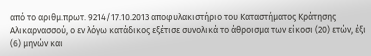από το αριθμ.πρωτ. 9214/17.10.2013 αποφυλακιστήριο του Καταστήματος Κράτησης Αλικαρνασσού, ο εν λόγω κατάδικος εξέτισε συνολικά το άθροισμα των είκοσι (20) ετών, έξι (6) μηνών και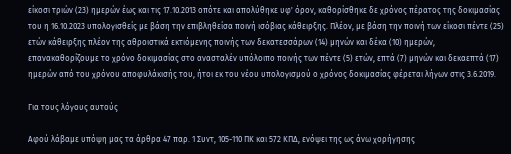είκοσι τριών (23) ημερών έως και τις 17.10.2013 οπότε και απολύθηκε υφ' όρον, καθορίσθηκε δε χρόνος πέρατος της δοκιμασίας του η 16.10.2023 υπολογισθείς με βάση την επιβληθείσα ποινή ισόβιας κάθειρξης. Πλέον, με βάση την ποινή των είκοσι πέντε (25) ετών κάθειρξης πλέον της αθροιστικά εκτιόμενης ποινής των δεκατεσσάρων (14) μηνών και δέκα (10) ημερών, επανακαθορίζουμε το χρόνο δοκιμασίας στο ανασταλέν υπόλοιπο ποινής των πέντε (5) ετών, επτά (7) μηνών και δεκαεπτά (17) ημερών από του χρόνου αποφυλάκισής του, ήτοι εκ του νέου υπολογισμού ο χρόνος δοκιμασίας φέρεται λήγων στις 3.6.2019.

Για τους λόγους αυτούς

Αφού λάβαμε υπόψη μας τα άρθρα 47 παρ. 1 Συντ, 105-110 ΠΚ και 572 ΚΠΔ, ενόψει της ως άνω χορήγησης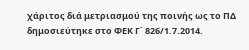χάριτος διά μετριασμού της ποινής ως το ΠΔ δημοσιεύτηκε στο ΦΕΚ Γ΄ 826/1.7.2014.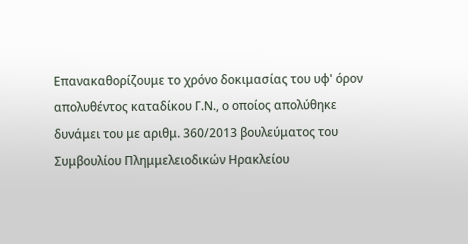Επανακαθορίζουμε το χρόνο δοκιμασίας του υφ' όρον απολυθέντος καταδίκου Γ.Ν., ο οποίος απολύθηκε δυνάμει του με αριθμ. 360/2013 βουλεύματος του Συμβουλίου Πλημμελειοδικών Ηρακλείου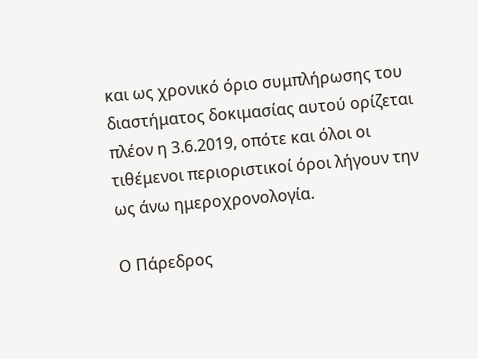και ως χρονικό όριο συμπλήρωσης του διαστήματος δοκιμασίας αυτού ορίζεται πλέον η 3.6.2019, οπότε και όλοι οι τιθέμενοι περιοριστικοί όροι λήγουν την ως άνω ημεροχρονολογία.

Ο Πάρεδρος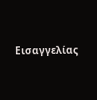Εισαγγελίας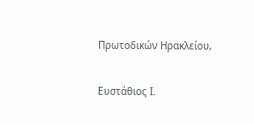Πρωτοδικών Ηρακλείου,

Ευστάθιος Ι.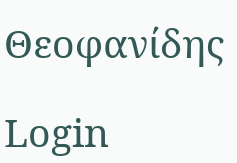Θεοφανίδης

Login